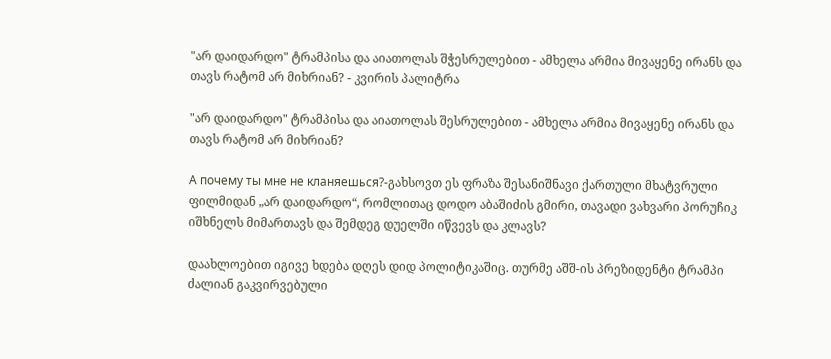"არ დაიდარდო" ტრამპისა და აიათოლას შჭესრულებით - ამხელა არმია მივაყენე ირანს და  თავს რატომ არ მიხრიან? - კვირის პალიტრა

"არ დაიდარდო" ტრამპისა და აიათოლას შესრულებით - ამხელა არმია მივაყენე ირანს და  თავს რატომ არ მიხრიან?

А почему ты мне не кланяешься?-გახსოვთ ეს ფრაზა შესანიშნავი ქართული მხატვრული ფილმიდან „არ დაიდარდო“, რომლითაც დოდო აბაშიძის გმირი, თავადი ვახვარი პორუჩიკ იშხნელს მიმართავს და შემდეგ დუელში იწვევს და კლავს?

დაახლოებით იგივე ხდება დღეს დიდ პოლიტიკაშიც. თურმე აშშ-ის პრეზიდენტი ტრამპი ძალიან გაკვირვებული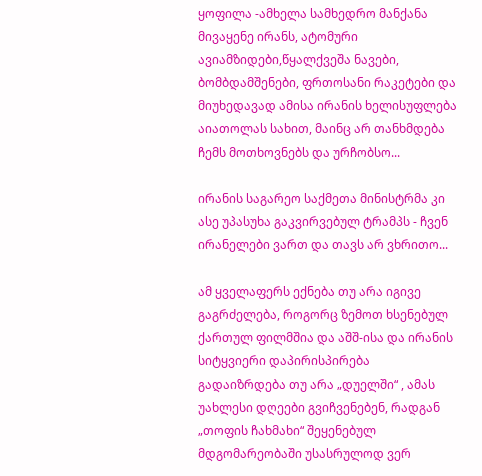ყოფილა -ამხელა სამხედრო მანქანა მივაყენე ირანს, ატომური ავიამზიდები,წყალქვეშა ნავები, ბომბდამშენები, ფრთოსანი რაკეტები და მიუხედავად ამისა ირანის ხელისუფლება აიათოლას სახით, მაინც არ თანხმდება ჩემს მოთხოვნებს და ურჩობსო...

ირანის საგარეო საქმეთა მინისტრმა კი ასე უპასუხა გაკვირვებულ ტრამპს - ჩვენ ირანელები ვართ და თავს არ ვხრითო...

ამ ყველაფერს ექნება თუ არა იგივე გაგრძელება, როგორც ზემოთ ხსენებულ ქართულ ფილმშია და აშშ-ისა და ირანის სიტყვიერი დაპირისპირება გადაიზრდება თუ არა „დუელში“ , ამას უახლესი დღეები გვიჩვენებენ, რადგან „თოფის ჩახმახი“ შეყენებულ მდგომარეობაში უსასრულოდ ვერ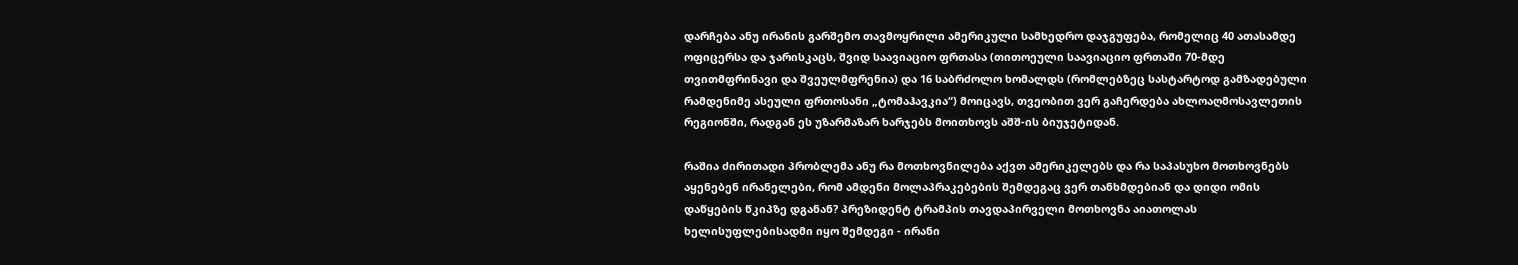დარჩება ანუ ირანის გარშემო თავმოყრილი ამერიკული სამხედრო დაჯგუფება, რომელიც 40 ათასამდე ოფიცერსა და ჯარისკაცს, შვიდ საავიაციო ფრთასა (თითოეული საავიაციო ფრთაში 70-მდე თვითმფრინავი და შვეულმფრენია) და 16 საბრძოლო ხომალდს (რომლებზეც სასტარტოდ გამზადებული რამდენიმე ასეული ფრთოსანი „ტომაჰავკია“) მოიცავს, თვეობით ვერ გაჩერდება ახლოაღმოსავლეთის რეგიონში, რადგან ეს უზარმაზარ ხარჯებს მოითხოვს აშშ-ის ბიუჯეტიდან.

რაშია ძირითადი პრობლემა ანუ რა მოთხოვნილება აქვთ ამერიკელებს და რა საპასუხო მოთხოვნებს აყენებენ ირანელები, რომ ამდენი მოლაპრაკებების შემდეგაც ვერ თანხმდებიან და დიდი ომის დაწყების წკიპზე დგანან? პრეზიდენტ ტრამპის თავდაპირველი მოთხოვნა აიათოლას ხელისუფლებისადმი იყო შემდეგი - ირანი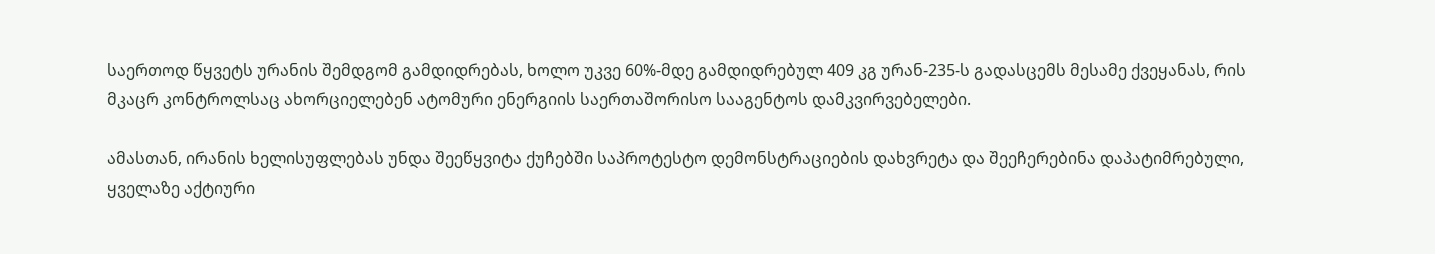საერთოდ წყვეტს ურანის შემდგომ გამდიდრებას, ხოლო უკვე 60%-მდე გამდიდრებულ 409 კგ ურან-235-ს გადასცემს მესამე ქვეყანას, რის მკაცრ კონტროლსაც ახორციელებენ ატომური ენერგიის საერთაშორისო სააგენტოს დამკვირვებელები.

ამასთან, ირანის ხელისუფლებას უნდა შეეწყვიტა ქუჩებში საპროტესტო დემონსტრაციების დახვრეტა და შეეჩერებინა დაპატიმრებული, ყველაზე აქტიური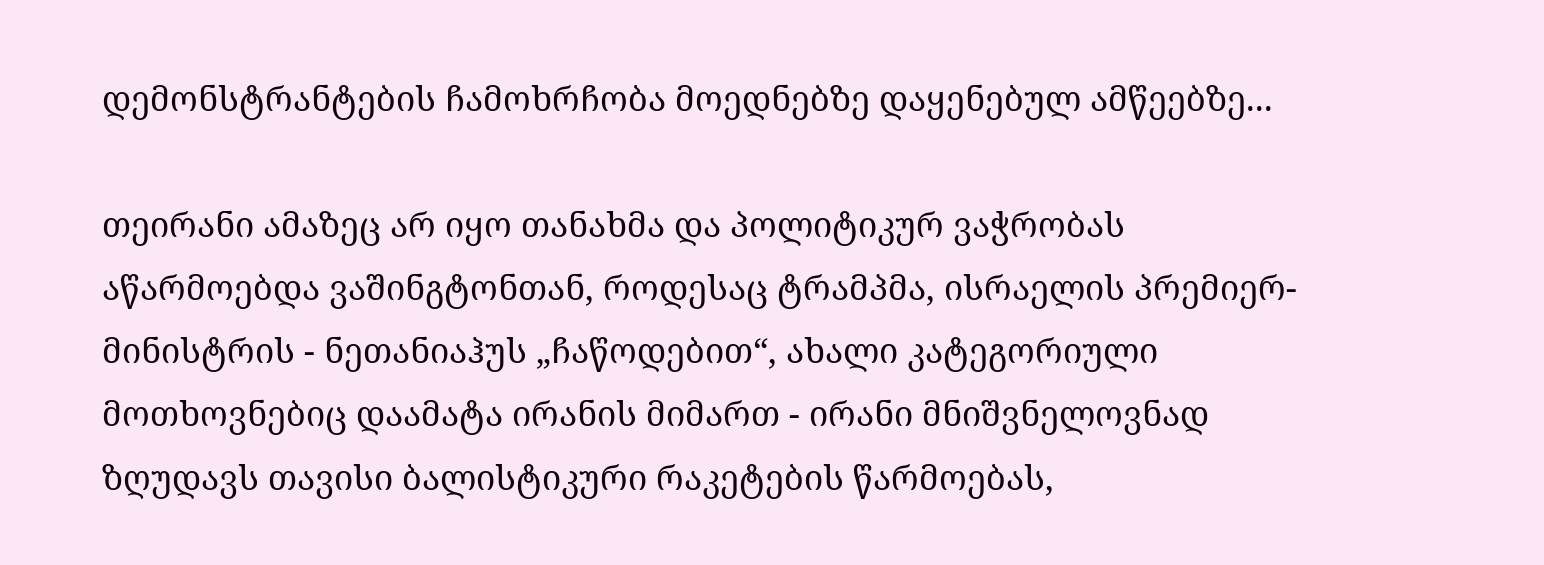დემონსტრანტების ჩამოხრჩობა მოედნებზე დაყენებულ ამწეებზე...

თეირანი ამაზეც არ იყო თანახმა და პოლიტიკურ ვაჭრობას აწარმოებდა ვაშინგტონთან, როდესაც ტრამპმა, ისრაელის პრემიერ-მინისტრის - ნეთანიაჰუს „ჩაწოდებით“, ახალი კატეგორიული მოთხოვნებიც დაამატა ირანის მიმართ - ირანი მნიშვნელოვნად ზღუდავს თავისი ბალისტიკური რაკეტების წარმოებას,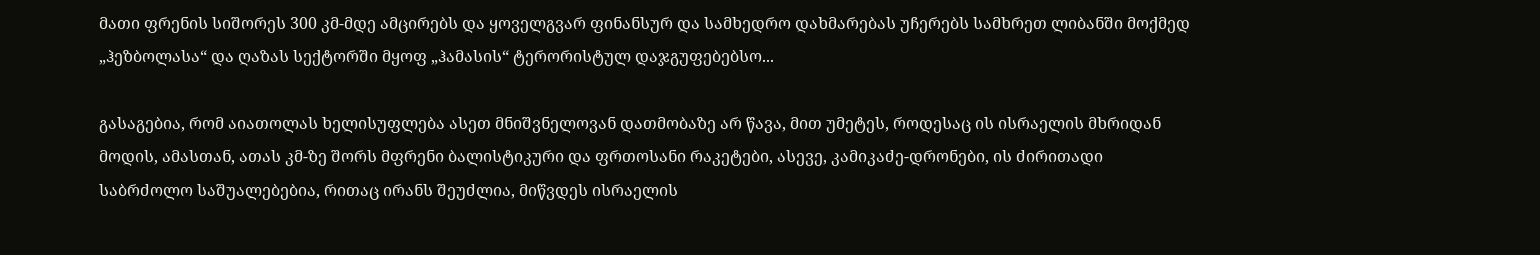მათი ფრენის სიშორეს 300 კმ-მდე ამცირებს და ყოველგვარ ფინანსურ და სამხედრო დახმარებას უჩერებს სამხრეთ ლიბანში მოქმედ „ჰეზბოლასა“ და ღაზას სექტორში მყოფ „ჰამასის“ ტერორისტულ დაჯგუფებებსო...

გასაგებია, რომ აიათოლას ხელისუფლება ასეთ მნიშვნელოვან დათმობაზე არ წავა, მით უმეტეს, როდესაც ის ისრაელის მხრიდან მოდის, ამასთან, ათას კმ-ზე შორს მფრენი ბალისტიკური და ფრთოსანი რაკეტები, ასევე, კამიკაძე-დრონები, ის ძირითადი საბრძოლო საშუალებებია, რითაც ირანს შეუძლია, მიწვდეს ისრაელის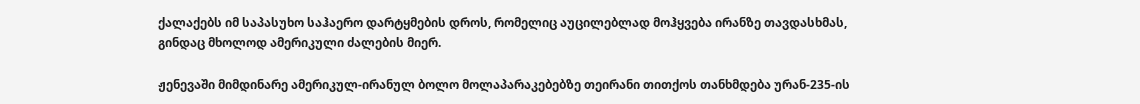ქალაქებს იმ საპასუხო საჰაერო დარტყმების დროს, რომელიც აუცილებლად მოჰყვება ირანზე თავდასხმას, გინდაც მხოლოდ ამერიკული ძალების მიერ.

ჟენევაში მიმდინარე ამერიკულ-ირანულ ბოლო მოლაპარაკებებზე თეირანი თითქოს თანხმდება ურან-235-ის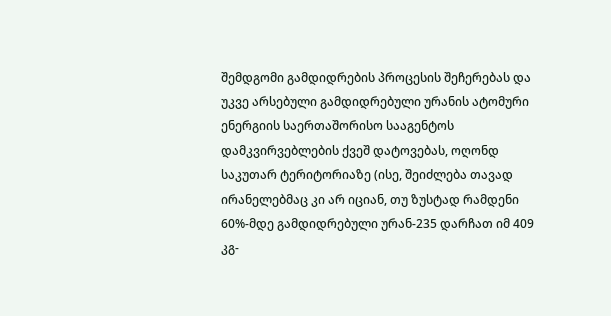შემდგომი გამდიდრების პროცესის შეჩერებას და უკვე არსებული გამდიდრებული ურანის ატომური ენერგიის საერთაშორისო სააგენტოს დამკვირვებლების ქვეშ დატოვებას, ოღონდ საკუთარ ტერიტორიაზე (ისე, შეიძლება თავად ირანელებმაც კი არ იციან, თუ ზუსტად რამდენი 60%-მდე გამდიდრებული ურან-235 დარჩათ იმ 409 კგ-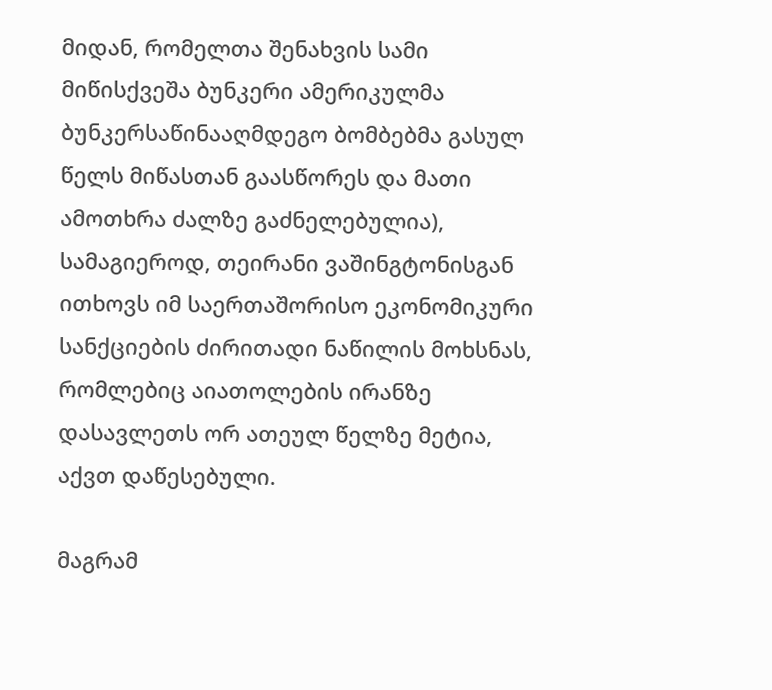მიდან, რომელთა შენახვის სამი მიწისქვეშა ბუნკერი ამერიკულმა ბუნკერსაწინააღმდეგო ბომბებმა გასულ წელს მიწასთან გაასწორეს და მათი ამოთხრა ძალზე გაძნელებულია), სამაგიეროდ, თეირანი ვაშინგტონისგან ითხოვს იმ საერთაშორისო ეკონომიკური სანქციების ძირითადი ნაწილის მოხსნას, რომლებიც აიათოლების ირანზე დასავლეთს ორ ათეულ წელზე მეტია, აქვთ დაწესებული.

მაგრამ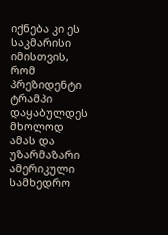იქნება კი ეს საკმარისი იმისთვის, რომ პრეზიდენტი ტრამპი დაყაბულდეს მხოლოდ ამას და უზარმაზარი ამერიკული სამხედრო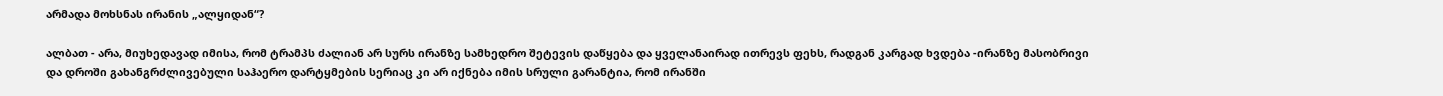არმადა მოხსნას ირანის „ალყიდან“?

ალბათ - არა, მიუხედავად იმისა, რომ ტრამპს ძალიან არ სურს ირანზე სამხედრო შეტევის დაწყება და ყველანაირად ითრევს ფეხს, რადგან კარგად ხვდება -ირანზე მასობრივი და დროში გახანგრძლივებული საჰაერო დარტყმების სერიაც კი არ იქნება იმის სრული გარანტია, რომ ირანში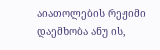აიათოლების რეჟიმი დაემხობა ანუ ის,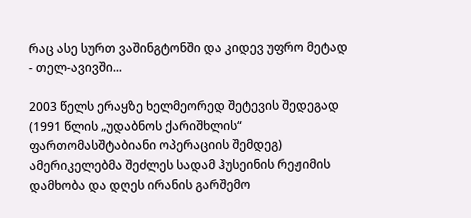რაც ასე სურთ ვაშინგტონში და კიდევ უფრო მეტად - თელ-ავივში...

2003 წელს ერაყზე ხელმეორედ შეტევის შედეგად (1991 წლის „უდაბნოს ქარიშხლის“ ფართომასშტაბიანი ოპერაციის შემდეგ) ამერიკელებმა შეძლეს სადამ ჰუსეინის რეჟიმის დამხობა და დღეს ირანის გარშემო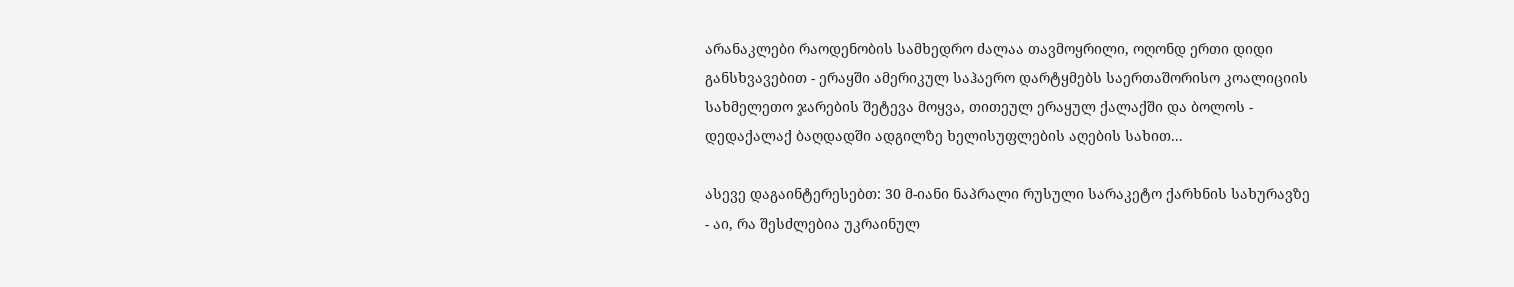არანაკლები რაოდენობის სამხედრო ძალაა თავმოყრილი, ოღონდ ერთი დიდი განსხვავებით - ერაყში ამერიკულ საჰაერო დარტყმებს საერთაშორისო კოალიციის სახმელეთო ჯარების შეტევა მოყვა, თითეულ ერაყულ ქალაქში და ბოლოს - დედაქალაქ ბაღდადში ადგილზე ხელისუფლების აღების სახით...

ასევე დაგაინტერესებთ: 30 მ-იანი ნაპრალი რუსული სარაკეტო ქარხნის სახურავზე - აი, რა შესძლებია უკრაინულ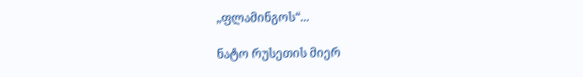„ფლამინგოს“...

ნატო რუსეთის მიერ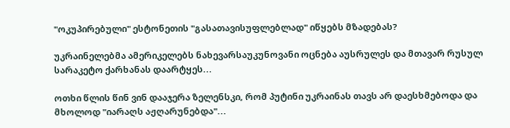"ოკუპირებული" ესტონეთის "გასათავისუფლებლად" იწყებს მზადებას?

უკრაინელებმა ამერიკელებს ნახევარსაუკუნოვანი ოცნება აუსრულეს და მთავარ რუსულ სარაკეტო ქარხანას დაარტყეს...

ოთხი წლის წინ ვინ დააჯერა ზელენსკი, რომ პუტინი უკრაინას თავს არ დაესხმებოდა და მხოლოდ "იარაღს აჟღარუნებდა"...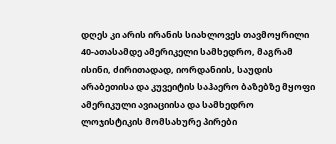დღეს კი არის ირანის სიახლოვეს თავმოყრილი 40-ათასამდე ამერიკელი სამხედრო, მაგრამ ისინი, ძირითადად, იორდანიის, საუდის არაბეთისა და კუვეიტის საჰაერო ბაზებზე მყოფი ამერიკული ავიაციისა და სამხედრო ლოჯისტიკის მომსახურე პირები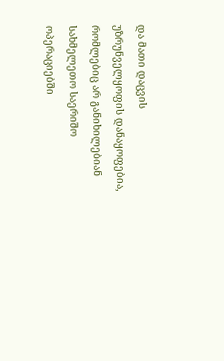და მათი დაცვის უზრუნველყოფის დანაყოფებია, რომლებიც არ განიხილებიან სახმელეთო საერიშო ოპერაციებში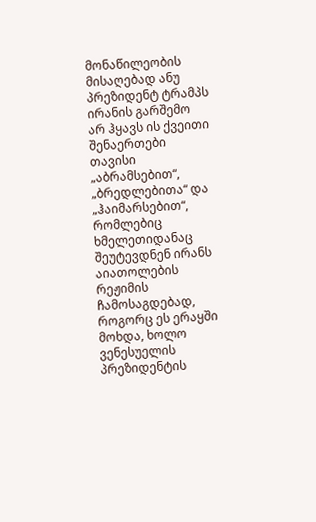მონაწილეობის მისაღებად ანუ პრეზიდენტ ტრამპს ირანის გარშემო არ ჰყავს ის ქვეითი შენაერთები თავისი „აბრამსებით“, „ბრედლებითა“ და „ჰაიმარსებით“, რომლებიც ხმელეთიდანაც შეუტევდნენ ირანს აიათოლების რეჟიმის ჩამოსაგდებად, როგორც ეს ერაყში მოხდა, ხოლო ვენესუელის პრეზიდენტის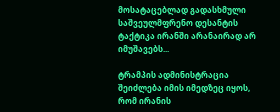მოსატაცებლად გადასხმული საშვეულმფრენო დესანტის ტაქტიკა ირანში არანაირად არ იმუშავებს...

ტრამპის ადმინისტრაცია შეიძლება იმის იმედზეც იყოს, რომ ირანის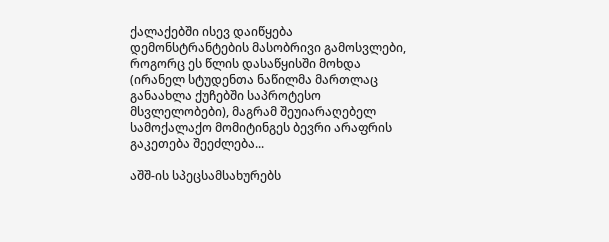ქალაქებში ისევ დაიწყება დემონსტრანტების მასობრივი გამოსვლები, როგორც ეს წლის დასაწყისში მოხდა (ირანელ სტუდენთა ნაწილმა მართლაც განაახლა ქუჩებში საპროტესო მსვლელობები), მაგრამ შეუიარაღებელ სამოქალაქო მომიტინგეს ბევრი არაფრის გაკეთება შეეძლება...

აშშ-ის სპეცსამსახურებს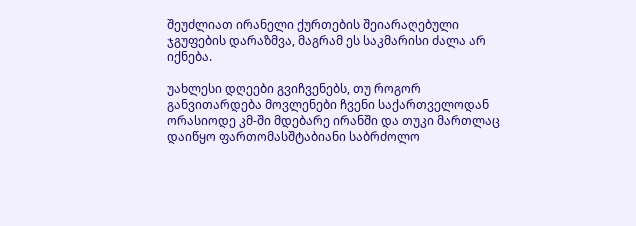შეუძლიათ ირანელი ქურთების შეიარაღებული ჯგუფების დარაზმვა, მაგრამ ეს საკმარისი ძალა არ იქნება.

უახლესი დღეები გვიჩვენებს, თუ როგორ განვითარდება მოვლენები ჩვენი საქართველოდან ორასიოდე კმ-ში მდებარე ირანში და თუკი მართლაც დაიწყო ფართომასშტაბიანი საბრძოლო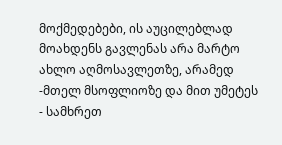მოქმედებები, ის აუცილებლად მოახდენს გავლენას არა მარტო ახლო აღმოსავლეთზე, არამედ -მთელ მსოფლიოზე და მით უმეტეს - სამხრეთ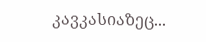კავკასიაზეც...